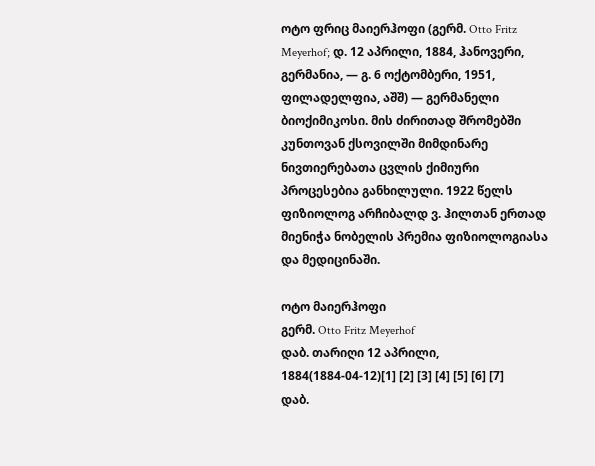ოტო ფრიც მაიერჰოფი (გერმ. Otto Fritz Meyerhof; დ. 12 აპრილი, 1884, ჰანოვერი, გერმანია, — გ. 6 ოქტომბერი, 1951, ფილადელფია, აშშ) — გერმანელი ბიოქიმიკოსი. მის ძირითად შრომებში კუნთოვან ქსოვილში მიმდინარე ნივთიერებათა ცვლის ქიმიური პროცესებია განხილული. 1922 წელს ფიზიოლოგ არჩიბალდ ვ. ჰილთან ერთად მიენიჭა ნობელის პრემია ფიზიოლოგიასა და მედიცინაში.

ოტო მაიერჰოფი
გერმ. Otto Fritz Meyerhof
დაბ. თარიღი 12 აპრილი, 1884(1884-04-12)[1] [2] [3] [4] [5] [6] [7]
დაბ.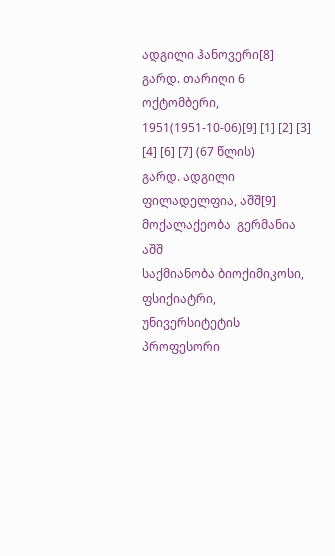ადგილი ჰანოვერი[8]
გარდ. თარიღი 6 ოქტომბერი, 1951(1951-10-06)[9] [1] [2] [3] [4] [6] [7] (67 წლის)
გარდ. ადგილი ფილადელფია, აშშ[9]
მოქალაქეობა  გერმანია
აშშ
საქმიანობა ბიოქიმიკოსი, ფსიქიატრი, უნივერსიტეტის პროფესორი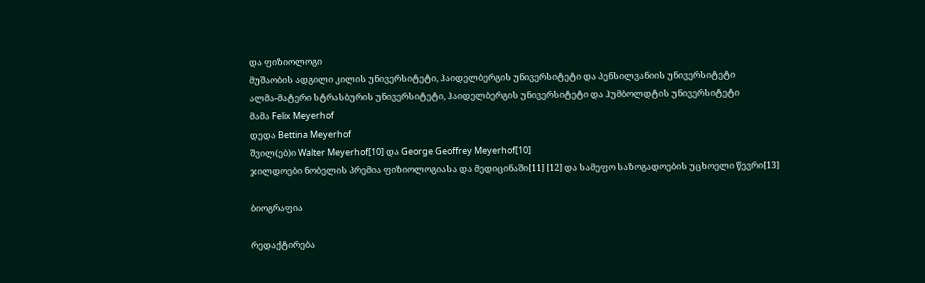და ფიზიოლოგი
მუშაობის ადგილი კილის უნივერსიტეტი, ჰაიდელბერგის უნივერსიტეტი და პენსილვანიის უნივერსიტეტი
ალმა-მატერი სტრასბურის უნივერსიტეტი, ჰაიდელბერგის უნივერსიტეტი და ჰუმბოლდტის უნივერსიტეტი
მამა Felix Meyerhof
დედა Bettina Meyerhof
შვილ(ებ)ი Walter Meyerhof[10] და George Geoffrey Meyerhof[10]
ჯილდოები ნობელის პრემია ფიზიოლოგიასა და მედიცინაში[11] [12] და სამეფო საზოგადოების უცხოელი წევრი[13]

ბიოგრაფია

რედაქტირება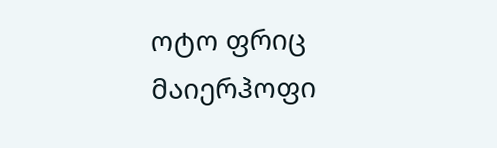ოტო ფრიც მაიერჰოფი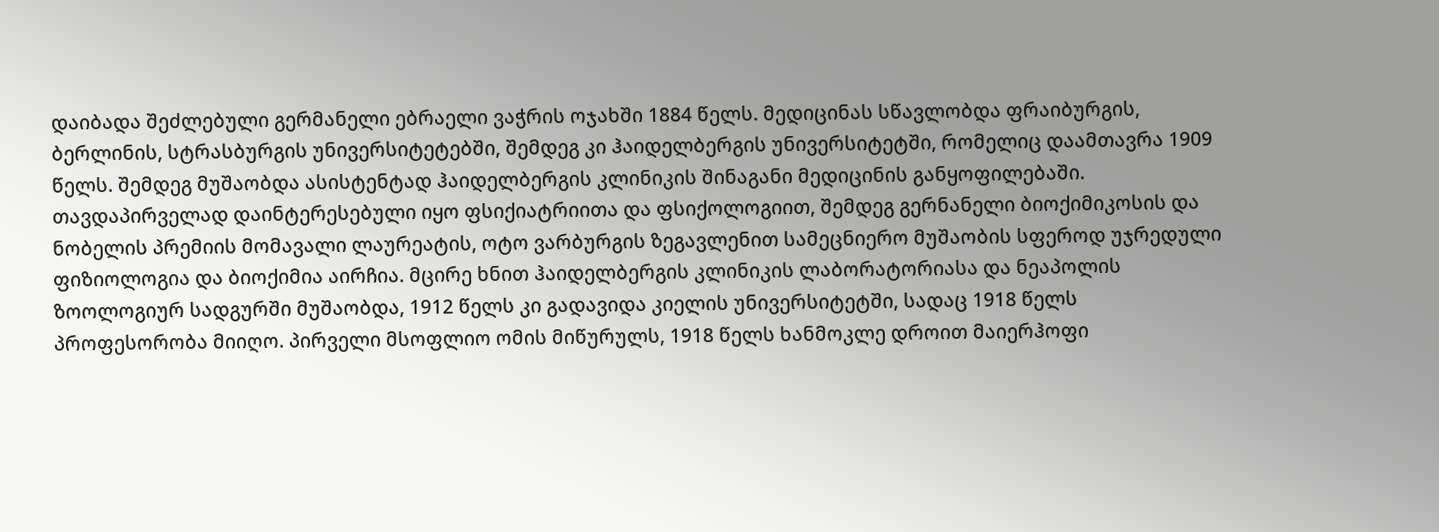დაიბადა შეძლებული გერმანელი ებრაელი ვაჭრის ოჯახში 1884 წელს. მედიცინას სწავლობდა ფრაიბურგის, ბერლინის, სტრასბურგის უნივერსიტეტებში, შემდეგ კი ჰაიდელბერგის უნივერსიტეტში, რომელიც დაამთავრა 1909 წელს. შემდეგ მუშაობდა ასისტენტად ჰაიდელბერგის კლინიკის შინაგანი მედიცინის განყოფილებაში. თავდაპირველად დაინტერესებული იყო ფსიქიატრიითა და ფსიქოლოგიით, შემდეგ გერნანელი ბიოქიმიკოსის და ნობელის პრემიის მომავალი ლაურეატის, ოტო ვარბურგის ზეგავლენით სამეცნიერო მუშაობის სფეროდ უჯრედული ფიზიოლოგია და ბიოქიმია აირჩია. მცირე ხნით ჰაიდელბერგის კლინიკის ლაბორატორიასა და ნეაპოლის ზოოლოგიურ სადგურში მუშაობდა, 1912 წელს კი გადავიდა კიელის უნივერსიტეტში, სადაც 1918 წელს პროფესორობა მიიღო. პირველი მსოფლიო ომის მიწურულს, 1918 წელს ხანმოკლე დროით მაიერჰოფი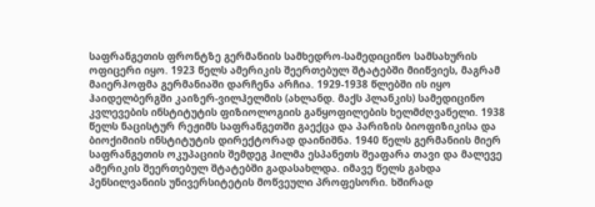საფრანგეთის ფრონტზე გერმანიის სამხედრო-სამედიცინო სამსახურის ოფიცერი იყო. 1923 წელს ამერიკის შეერთებულ შტატებში მიიწვიეს, მაგრამ მაიერჰოფმა გერმანიაში დარჩენა არჩია. 1929-1938 წლებში ის იყო ჰაიდელბერგში კაიზერ-ვილჰელმის (ახლანდ. მაქს პლანკის) სამედიცინო კვლევების ინსტიტუტის ფიზიოლოგიის განყოფილების ხელმძღვანელი. 1938 წელს ნაცისტურ რეჟიმს საფრანგეთში გაექცა და პარიზის ბიოფიზიკისა და ბიოქიმიის ინსტიტუტის დირექტორად დაინიშნა. 1940 წელს გერმანიის მიერ საფრანგეთის ოკუპაციის შემდეგ ჰილმა ესპანეთს შეაფარა თავი და მალევე ამერიკის შეერთებულ შტატებში გადასახლდა. იმავე წელს გახდა პენსილვანიის უნივერსიტეტის მოწვეული პროფესორი. ხშირად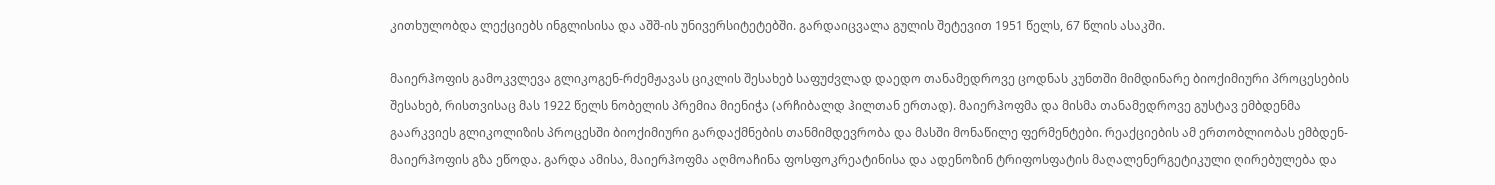კითხულობდა ლექციებს ინგლისისა და აშშ-ის უნივერსიტეტებში. გარდაიცვალა გულის შეტევით 1951 წელს, 67 წლის ასაკში.

მაიერჰოფის გამოკვლევა გლიკოგენ-რძემჟავას ციკლის შესახებ საფუძვლად დაედო თანამედროვე ცოდნას კუნთში მიმდინარე ბიოქიმიური პროცესების შესახებ, რისთვისაც მას 1922 წელს ნობელის პრემია მიენიჭა (არჩიბალდ ჰილთან ერთად). მაიერჰოფმა და მისმა თანამედროვე გუსტავ ემბდენმა გაარკვიეს გლიკოლიზის პროცესში ბიოქიმიური გარდაქმნების თანმიმდევრობა და მასში მონაწილე ფერმენტები. რეაქციების ამ ერთობლიობას ემბდენ-მაიერჰოფის გზა ეწოდა. გარდა ამისა, მაიერჰოფმა აღმოაჩინა ფოსფოკრეატინისა და ადენოზინ ტრიფოსფატის მაღალენერგეტიკული ღირებულება და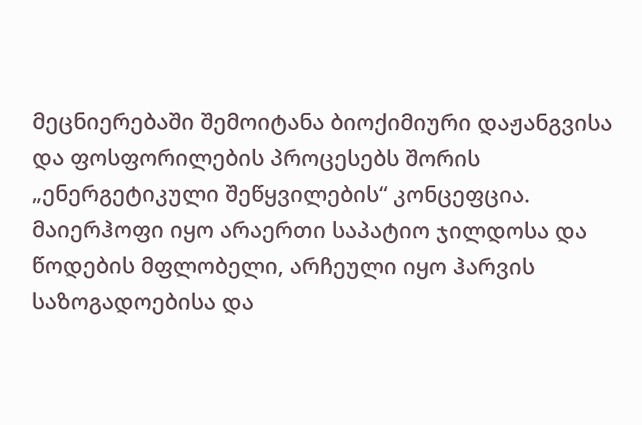მეცნიერებაში შემოიტანა ბიოქიმიური დაჟანგვისა და ფოსფორილების პროცესებს შორის „ენერგეტიკული შეწყვილების“ კონცეფცია. მაიერჰოფი იყო არაერთი საპატიო ჯილდოსა და წოდების მფლობელი, არჩეული იყო ჰარვის საზოგადოებისა და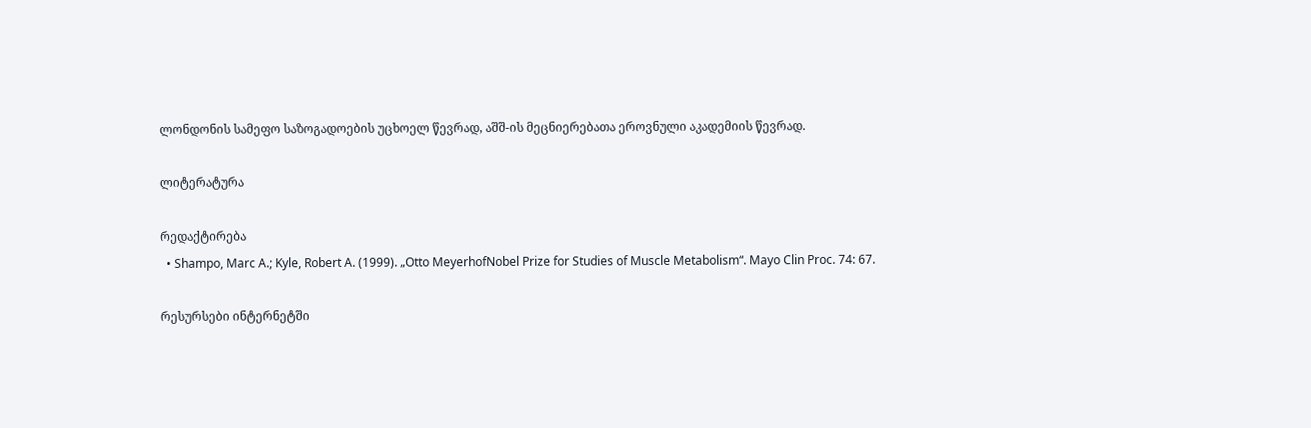ლონდონის სამეფო საზოგადოების უცხოელ წევრად, აშშ-ის მეცნიერებათა ეროვნული აკადემიის წევრად.

ლიტერატურა

რედაქტირება
  • Shampo, Marc A.; Kyle, Robert A. (1999). „Otto MeyerhofNobel Prize for Studies of Muscle Metabolism“. Mayo Clin Proc. 74: 67.

რესურსები ინტერნეტში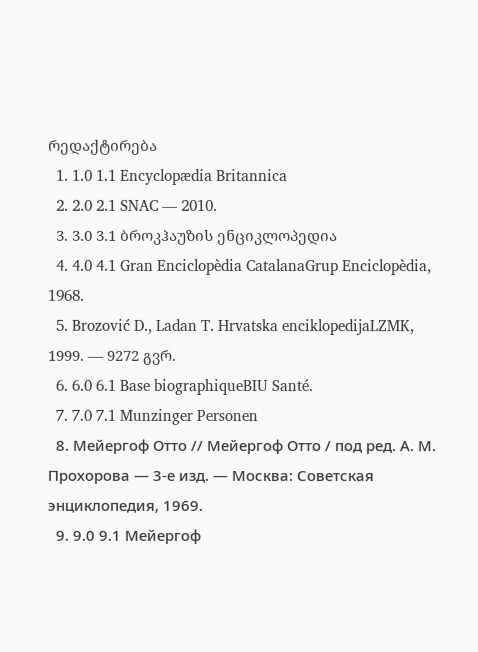რედაქტირება
  1. 1.0 1.1 Encyclopædia Britannica
  2. 2.0 2.1 SNAC — 2010.
  3. 3.0 3.1 ბროკჰაუზის ენციკლოპედია
  4. 4.0 4.1 Gran Enciclopèdia CatalanaGrup Enciclopèdia, 1968.
  5. Brozović D., Ladan T. Hrvatska enciklopedijaLZMK, 1999. — 9272 გვრ.
  6. 6.0 6.1 Base biographiqueBIU Santé.
  7. 7.0 7.1 Munzinger Personen
  8. Мейергоф Отто // Мейергоф Отто / под ред. А. М. Прохорова — 3-е изд. — Москва: Советская энциклопедия, 1969.
  9. 9.0 9.1 Мейергоф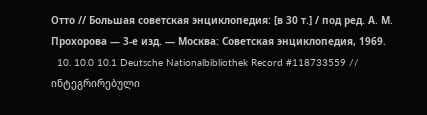Отто // Большая советская энциклопедия: [в 30 т.] / под ред. А. М. Прохорова — 3-е изд. — Москва: Советская энциклопедия, 1969.
  10. 10.0 10.1 Deutsche Nationalbibliothek Record #118733559 // ინტეგრირებული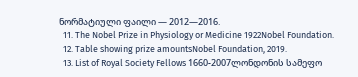ნორმატიული ფაილი — 2012—2016.
  11. The Nobel Prize in Physiology or Medicine 1922Nobel Foundation.
  12. Table showing prize amountsNobel Foundation, 2019.
  13. List of Royal Society Fellows 1660-2007ლონდონის სამეფო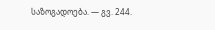საზოგადოება. — გვ. 244.